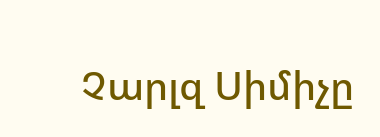Չարլզ Սիմիչը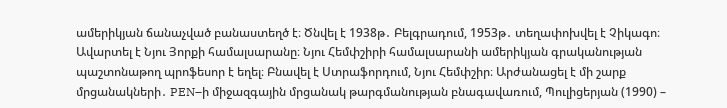ամերիկյան ճանաչված բանաստեղծ է։ Ծնվել է 1938թ․ Բելգրադում, 1953թ․ տեղափոխվել է Չիկագո։ Ավարտել է Նյու Յորքի համալսարանը։ Նյու Հեմփշիրի համալսարանի ամերիկյան գրականության պաշտոնաթող պրոֆեսոր է եղել։ Բնավել է Ստրաֆորդում, Նյու Հեմփշիր։ Արժանացել է մի շարք մրցանակների․ PEN–ի միջազգային մրցանակ թարգմանության բնագավառում, Պուլիցերյան (1990) –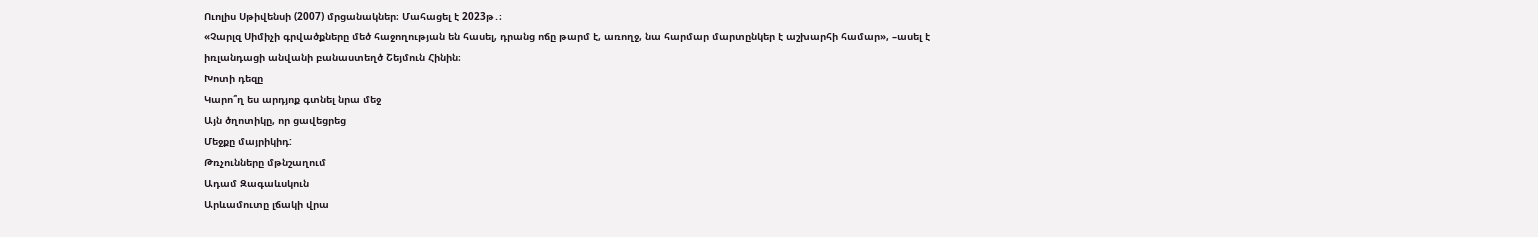Ուոլիս Սթիվենսի (2007) մրցանակներ։ Մահացել է 2023թ․։
«Չարլզ Սիմիչի գրվածքները մեծ հաջողության են հասել, դրանց ոճը թարմ է, առողջ, նա հարմար մարտընկեր է աշխարհի համար», –ասել է իռլանդացի անվանի բանաստեղծ Շեյմուն Հինին։
Խոտի դեզը
Կարո՞ղ ես արդյոք գտնել նրա մեջ
Այն ծղոտիկը, որ ցավեցրեց
Մեջքը մայրիկիդ:
Թռչունները մթնշաղում
Ադամ Զագաևսկուն
Արևամուտը լճակի վրա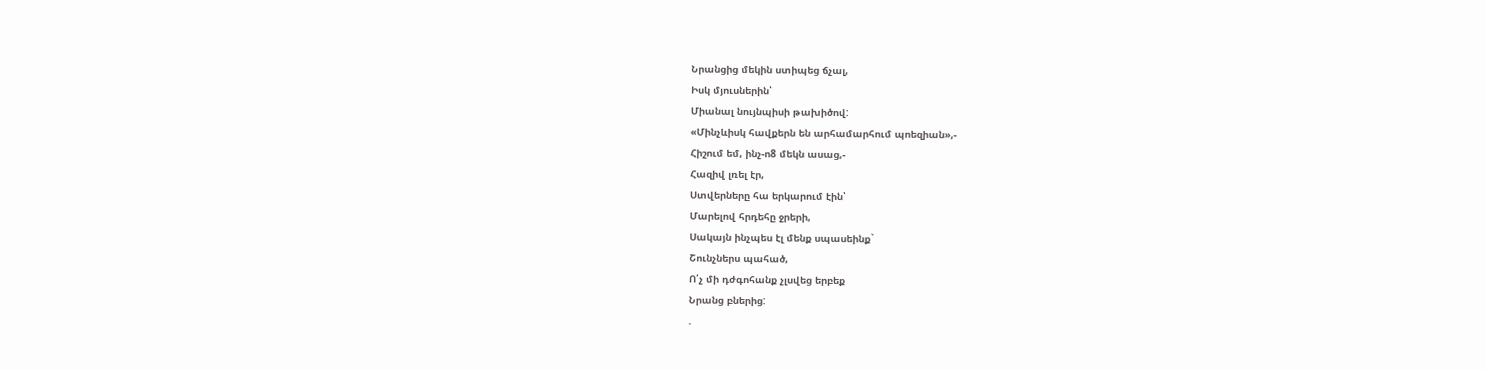Նրանցից մեկին ստիպեց ճչալ,
Իսկ մյուսներին՝
Միանալ նույնպիսի թախիծով:
«Մինչևիսկ հավքերն են արհամարհում պոեզիան»,-
Հիշում եմ, ինչ-ո8 մեկն ասաց,-
Հազիվ լռել էր,
Ստվերները հա երկարում էին՝
Մարելով հրդեհը ջրերի,
Սակայն ինչպես էլ մենք սպասեինք`
Շունչներս պահած,
Ո՛չ մի դժգոհանք չլսվեց երբեք
Նրանց բներից:
.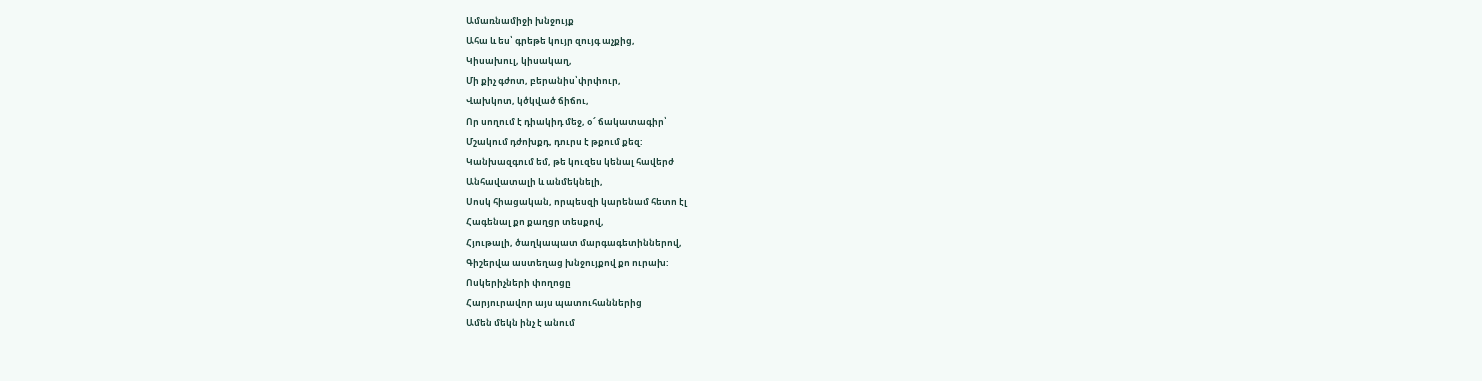Ամառնամիջի խնջույք
Ահա և ես՝ գրեթե կույր զույգ աչքից,
Կիսախուլ, կիսակաղ,
Մի քիչ գժոտ, բերանիս՝փրփուր,
Վախկոտ, կծկված ճիճու,
Որ սողում է դիակիդ մեջ, օ՜ ճակատագիր՝
Մշակում դժոխքդ, դուրս է թքում քեզ:
Կանխազգում եմ, թե կուզես կենալ հավերժ
Անհավատալի և անմեկնելի,
Սոսկ հիացական, որպեսզի կարենամ հետո էլ
Հագենալ քո քաղցր տեսքով,
Հյութալի, ծաղկապատ մարգագետիններով,
Գիշերվա աստեղաց խնջույքով քո ուրախ:
Ոսկերիչների փողոցը
Հարյուրավոր այս պատուհաններից
Ամեն մեկն ինչ է անում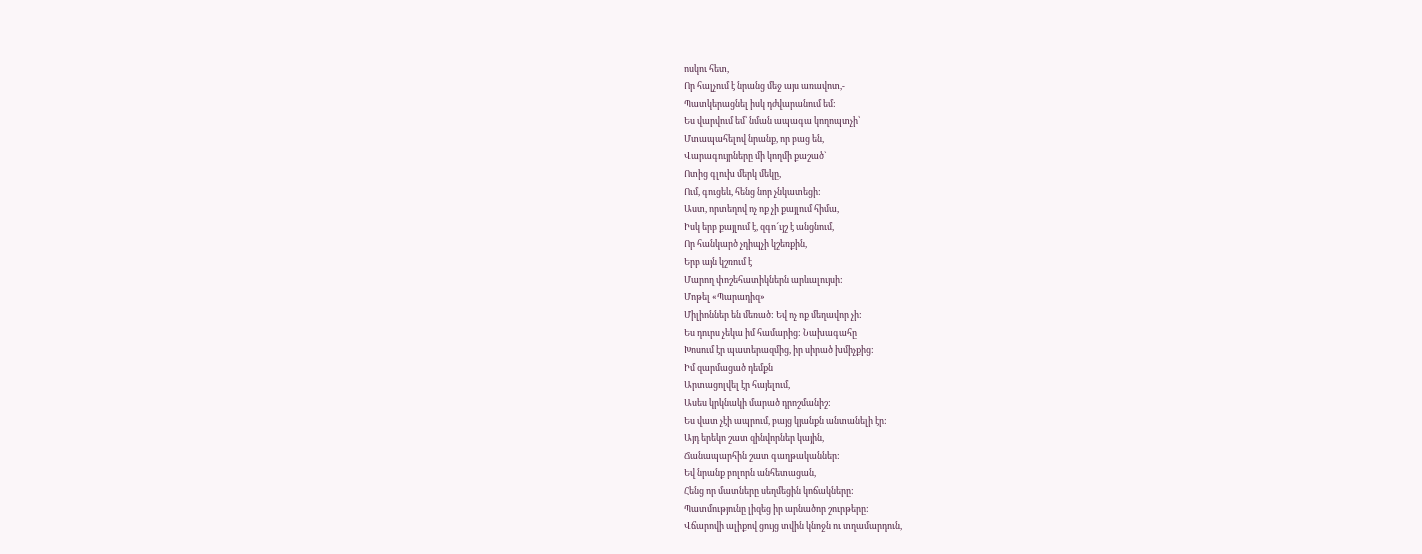ոսկու հետ,
Որ հալչում է նրանց մեջ այս առավոտ,-
Պատկերացնել իսկ դժվարանում եմ:
Ես վարվում եմ՝ նման ապագա կողոպտչի՝
Մտապահելով նրանք, որ բաց են,
Վարագույրները մի կողմի քաշած`
Ոտից գլուխ մերկ մեկը,
Ում, գուցեև, հենց նոր չնկատեցի:
Աստ, որտեղով ոչ ոք չի քայլում հիմա,
Իսկ երբ քայլում է, զգո՜ւյշ է անցնում,
Որ հանկարծ չդիպչի կշեռքին,
Երբ այն կշռում է
Մարող փոշեհատիկներն արևալույսի:
Մոթել «Պարադիզ»
Միլիոններ են մեռած: Եվ ոչ ոք մեղավոր չի:
Ես դուրս չեկա իմ համարից: Նախագահը
Խոսում էր պատերազմից, իր սիրած խմիչքից:
Իմ զարմացած դեմքն
Արտացոլվել էր հայելում,
Ասես կրկնակի մարած դրոշմանիշ:
Ես վատ չէի ապրում, բայց կյանքն անտանելի էր:
Այդ երեկո շատ զինվորներ կային,
Ճանապարհին շատ գաղթականներ:
Եվ նրանք բոլորն անհետացան,
Հենց որ մատները սեղմեցին կոճակները:
Պատմությունը լիզեց իր արնածոր շուրթերը:
Վճարովի ալիքով ցույց տվին կնոջն ու տղամարդուն,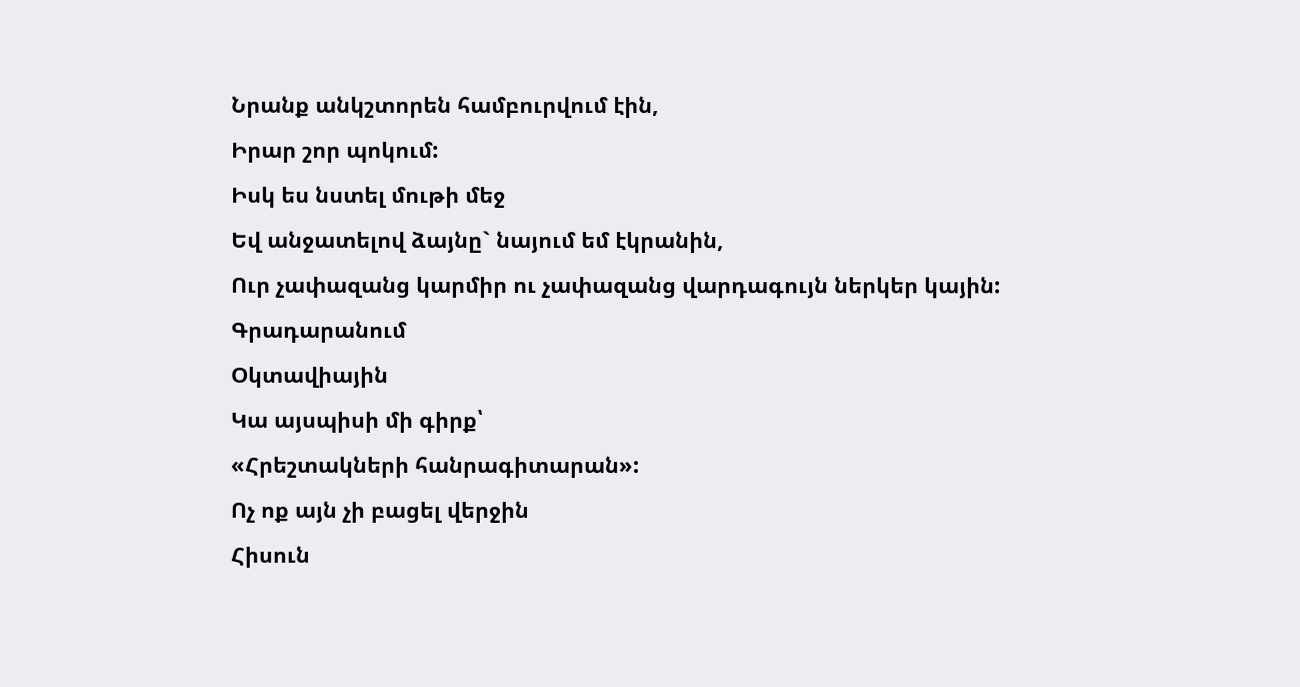Նրանք անկշտորեն համբուրվում էին,
Իրար շոր պոկում:
Իսկ ես նստել մութի մեջ
Եվ անջատելով ձայնը` նայում եմ էկրանին,
Ուր չափազանց կարմիր ու չափազանց վարդագույն ներկեր կային:
Գրադարանում
Օկտավիային
Կա այսպիսի մի գիրք՝
«Հրեշտակների հանրագիտարան»:
Ոչ ոք այն չի բացել վերջին
Հիսուն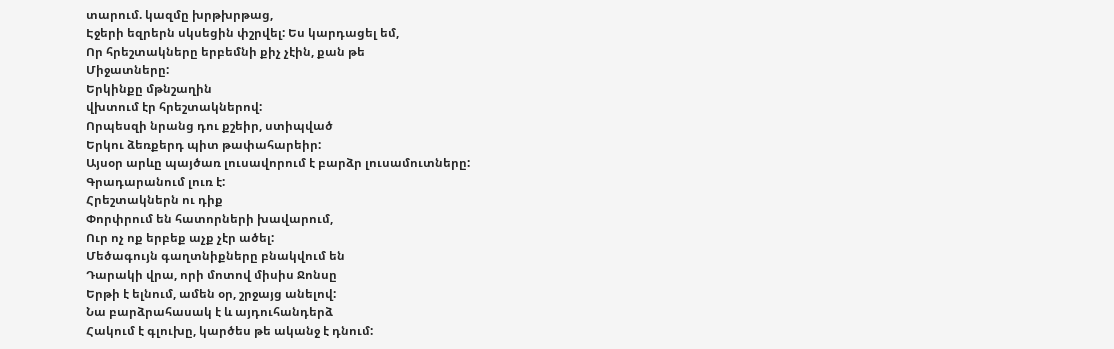տարում. կազմը խրթխրթաց,
Էջերի եզրերն սկսեցին փշրվել: Ես կարդացել եմ,
Որ հրեշտակները երբեմնի քիչ չէին, քան թե
Միջատները:
Երկինքը մթնշաղին
վխտում էր հրեշտակներով:
Որպեսզի նրանց դու քշեիր, ստիպված
Երկու ձեռքերդ պիտ թափահարեիր:
Այսօր արևը պայծառ լուսավորում է բարձր լուսամուտները:
Գրադարանում լուռ է:
Հրեշտակներն ու դիք
Փորփրում են հատորների խավարում,
Ուր ոչ ոք երբեք աչք չէր ածել:
Մեծագույն գաղտնիքները բնակվում են
Դարակի վրա, որի մոտով միսիս Ջոնսը
Երթի է ելնում, ամեն օր, շրջայց անելով:
Նա բարձրահասակ է և այդուհանդերձ
Հակում է գլուխը, կարծես թե ականջ է դնում: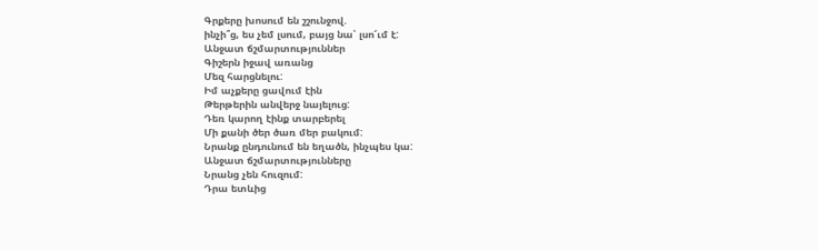Գրքերը խոսում են շշունջով.
ինչի՞ց, ես չեմ լսում, բայց նա՝ լսո՜ւմ է:
Անջատ ճշմարտություններ
Գիշերն իջավ առանց
Մեզ հարցնելու:
Իմ աչքերը ցավում էին
Թերթերին անվերջ նայելուց:
Դեռ կարող էինք տարբերել
Մի քանի ծեր ծառ մեր բակում:
Նրանք ընդունում են եղածն, ինչպես կա:
Անջատ ճշմարտությունները
Նրանց չեն հուզում:
Դրա ետևից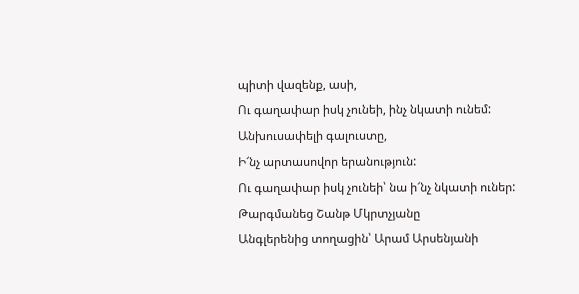պիտի վազենք, ասի,
Ու գաղափար իսկ չունեի, ինչ նկատի ունեմ:
Անխուսափելի գալուստը,
Ի՜նչ արտասովոր երանություն:
Ու գաղափար իսկ չունեի՝ նա ի՜նչ նկատի ուներ:
Թարգմանեց Շանթ Մկրտչյանը
Անգլերենից տողացին՝ Արամ Արսենյանի